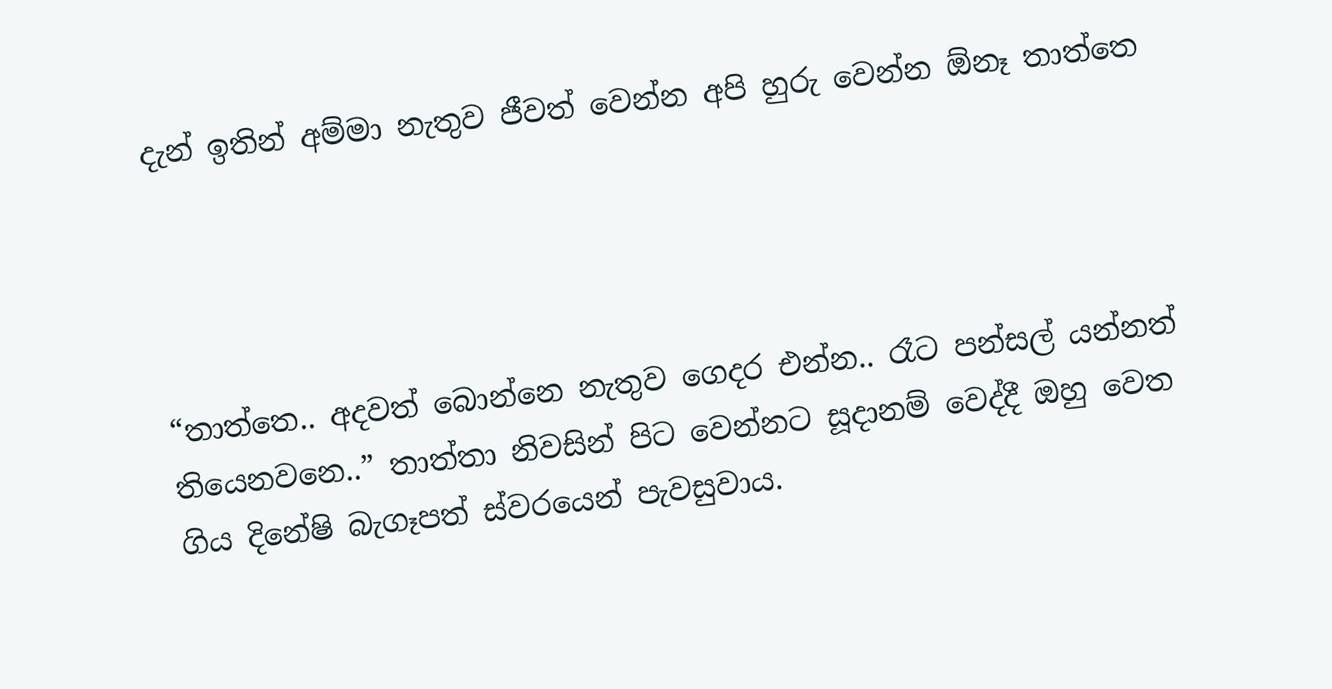දැන් ඉතින් අම්මා නැතුව ජීවත් වෙන්න අපි හුරු වෙන්න ඕනෑ තාත්තෙ




“තාත්තෙ.. අදවත් බොන්නෙ නැතුව ගෙදර එන්න.. රෑට පන්සල් යන්නත් තියෙනවනෙ..” තාත්තා නිවසින් පිට වෙන්නට සූදානම් වෙද්දී ඔහු වෙත ගිය දිනේෂි බැගෑපත් ස්වරයෙන් පැවසුවාය.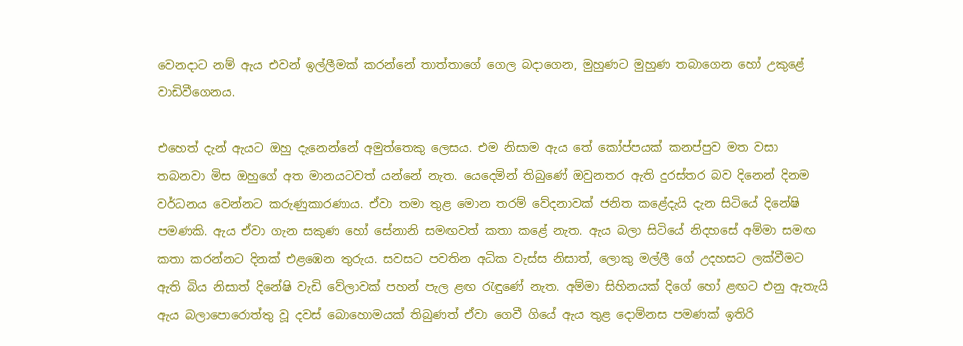වෙනදාට නම් ඇය එවන් ඉල්ලීමක් කරන්නේ තාත්තාගේ ගෙල බදාගෙන, මුහුණට මුහුණ තබාගෙන හෝ උකුළේ වාඩිවීගෙනය.

එහෙත් දැන් ඇයට ඔහු දැනෙන්නේ අමුත්තෙකු ලෙසය. එම නිසාම ඇය තේ කෝප්පයක් කනප්පුව මත වසා තබනවා මිස ඔහුගේ අත මානයටවත් යන්නේ නැත. යෙදෙමින් තිබුණේ ඔවුනතර ඇති දුරස්තර බව දිනෙන් දිනම වර්ධනය වෙන්නට කරුණුකාරණාය. ඒවා තමා තුළ මොන තරම් වේදනාවක් ජනිත කළේදැයි දැන සිටියේ දිනේෂි පමණකි. ඇය ඒවා ගැන සකුණ හෝ සේනානි සමඟවත් කතා කළේ නැත. ඇය බලා සිටියේ නිදහසේ අම්මා සමඟ කතා කරන්නට දිනක් එළඹෙන තුරුය. සවසට පවතින අධික වැස්ස නිසාත්, ලොකු මල්ලී ගේ උදහසට ලක්වීමට ඇති බිය නිසාත් දිනේෂි වැඩි වේලාවක් පහන් පැල ළඟ රැඳුණේ නැත. අම්මා සිහිනයක් දිගේ හෝ ළඟට එනු ඇතැයි ඇය බලාපොරොත්තු වූ දවස් බොහොමයක් තිබුණත් ඒවා ගෙවී ගියේ ඇය තුළ දොම්නස පමණක් ඉතිරි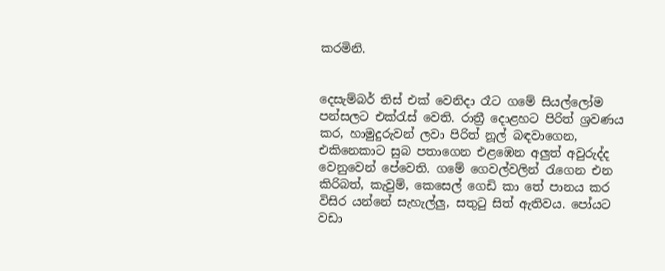කරමිනි.


දෙසැම්බර් තිස් එක් වෙනිදා රෑට ගමේ සියල්ලෝම පන්සලට එක්රැස් වෙති. රාත්‍රී දොළහට පිරිත් ශ්‍රවණය කර, හාමුදුරුවන් ලවා පිරිත් නූල් බඳවාගෙන, එකිනෙකාට සුබ පතාගෙන එළඹෙන අලු‍ත් අවුරුද්ද වෙනුවෙන් පේවෙති. ගමේ ගෙවල්වලින් රැගෙන එන කිරිබත්, කැවුම්, කෙසෙල් ගෙඩි කා තේ පානය කර විසිර යන්නේ සැහැල්ලු‍, සතුටු සිත් ඇතිවය. පෝයට වඩා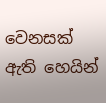වෙනසක් ඇති හෙයින්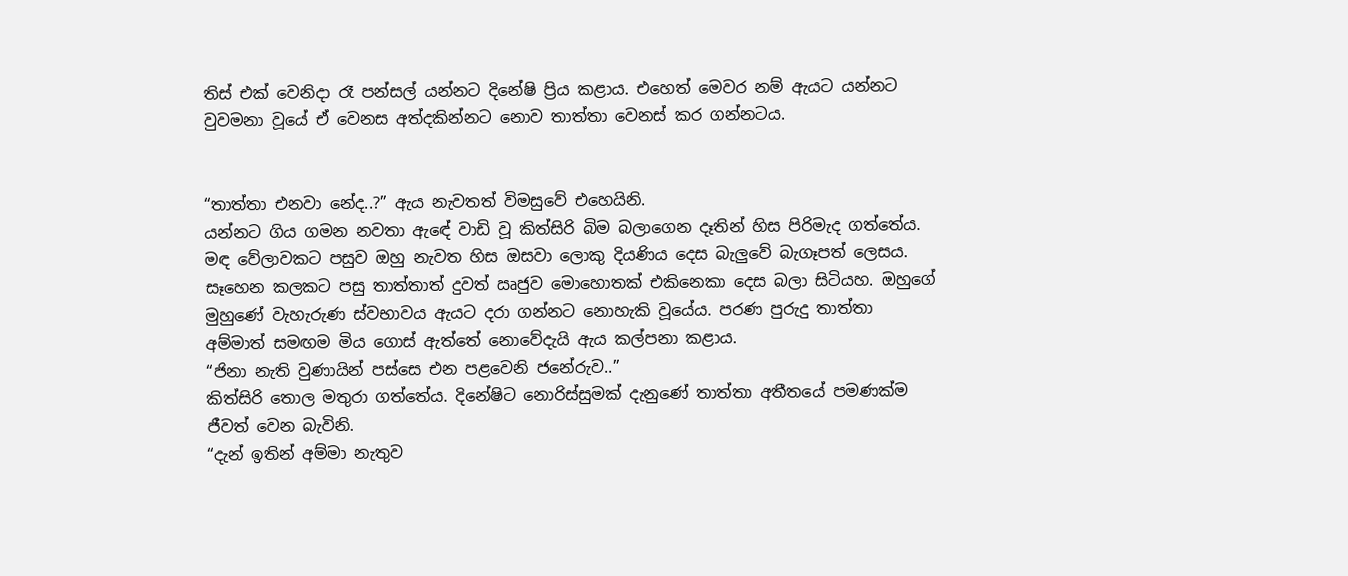තිස් එක් වෙනිදා රෑ පන්සල් යන්නට දිනේෂි ප්‍රිය කළාය. එහෙත් මෙවර නම් ඇයට යන්නට වුවමනා වූයේ ඒ වෙනස අත්දකින්නට නොව තාත්තා වෙනස් කර ගන්නටය.


“තාත්තා එනවා නේද..?” ඇය නැවතත් විමසුවේ එහෙයිනි.
යන්නට ගිය ගමන නවතා ඇඳේ වාඩි වූ කිත්සිරි බිම බලාගෙන දෑතින් හිස පිරිමැද ගත්තේය. මඳ වේලාවකට පසුව ඔහු නැවත හිස ඔසවා ලොකු දියණිය දෙස බැලු‍වේ බැගෑපත් ලෙසය. සෑහෙන කලකට පසු තාත්තාත් දුවත් ඍජුව මොහොතක් එකිනෙකා දෙස බලා සිටියහ. ඔහුගේ මුහුණේ වැහැරුණ ස්වභාවය ඇයට දරා ගන්නට නොහැකි වූයේය. පරණ පුරුදු තාත්තා අම්මාත් සමඟම මිය ගොස් ඇත්තේ නොවේදැයි ඇය කල්පනා කළාය.
“ජිනා නැති වුණායින් පස්සෙ එන පළවෙනි ජනේරුව..”
කිත්සිරි තොල මතුරා ගත්තේය. දිනේෂිට නොරිස්සුමක් දැනුණේ තාත්තා අතීතයේ පමණක්ම ජීවත් වෙන බැවිනි.
“දැන් ඉතින් අම්මා නැතුව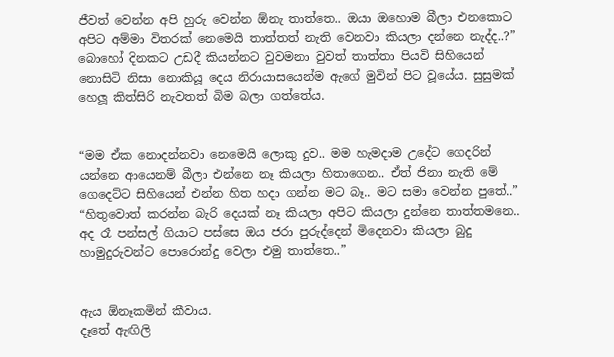ජීවත් වෙන්න අපි හුරු වෙන්න ඕනැ තාත්තෙ.. ඔයා ඔහොම බීලා එනකොට අපිට අම්මා විතරක් නෙමෙයි තාත්තත් නැති වෙනවා කියලා දන්නෙ නැද්ද..?”
බොහෝ දිනකට උඩදී කියන්නට වුවමනා වුවත් තාත්තා පියවි සිහියෙන් නොසිටි නිසා නොකියූ දෙය නිරායාසයෙන්ම ඇගේ මුවින් පිට වූයේය. සුසුමක් හෙලූ කිත්සිරි නැවතත් බිම බලා ගත්තේය.


“මම ඒක නොදන්නවා නෙමෙයි ලොකු දුව.. මම හැමදාම උදේට ගෙදරින් යන්නෙ ආයෙනම් බීලා එන්නෙ නෑ කියලා හිතාගෙන.. ඒත් ජිනා නැති මේ ගෙදෙට්ට සිහියෙන් එන්න හිත හදා ගන්න මට බෑ.. මට සමා වෙන්න පුතේ..”
“හිතුවොත් කරන්න බැරි දෙයක් නෑ කියලා අපිට කියලා දුන්නෙ තාත්තමනෙ.. අද රෑ පන්සල් ගියාට පස්සෙ ඔය ජරා පුරුද්දෙන් මිදෙනවා කියලා බුදු හාමුදුරුවන්ට පොරොන්දු වෙලා එමු තාත්තෙ..”


ඇය ඕනෑකමින් කීවාය.
දෑතේ ඇඟිලි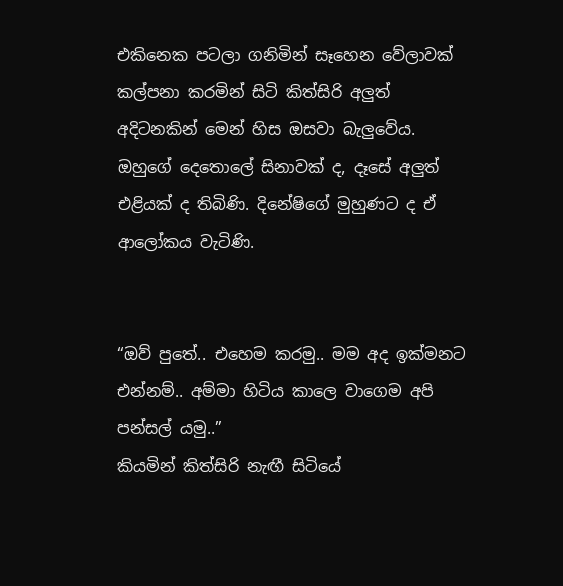එකිනෙක පටලා ගනිමින් සෑහෙන වේලාවක් කල්පනා කරමින් සිටි කිත්සිරි අලු‍ත් අදිටනකින් මෙන් හිස ඔසවා බැලු‍වේය. ඔහුගේ දෙතොලේ සිනාවක් ද, දෑසේ අලු‍ත් එළියක් ද තිබිණි. දිනේෂිගේ මුහුණට ද ඒ ආලෝකය වැටිණි.


“ඔව් පුතේ.. එහෙම කරමු.. මම අද ඉක්මනට එන්නම්.. අම්මා හිටිය කාලෙ වාගෙම අපි පන්සල් යමු..”
කියමින් කිත්සිරි නැඟී සිටියේ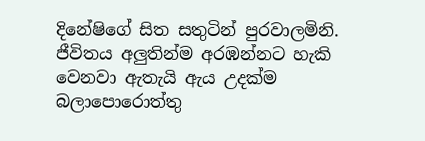දිනේෂිගේ සිත සතුටින් පුරවාලමිනි. ජීවිතය අලු‍තින්ම අරඹන්නට හැකි වෙනවා ඇතැයි ඇය උදක්ම බලාපොරොත්තු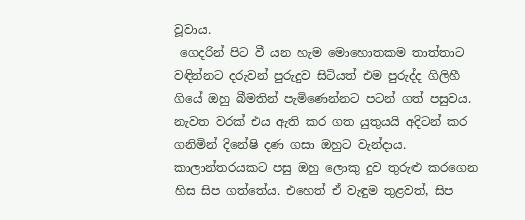වූවාය.
 ගෙදරින් පිට වී යන හැම මොහොතකම තාත්තාට වඳින්නට දරුවන් පුරුදුව සිටියත් එම පුරුද්ද ගිලිහී ගියේ ඔහු බීමතින් පැමිණෙන්නට පටන් ගත් පසුවය. නැවත වරක් එය ඇති කර ගත යුතුයයි අදිටන් කර ගනිමින් දිනේෂි දණ ගසා ඔහුට වැන්දාය. කාලාන්තරයකට පසු ඔහු ලොකු දුව තුරුළු කරගෙන හිස සිප ගත්තේය. එහෙත් ඒ වැඳුම තුළවත්, සිප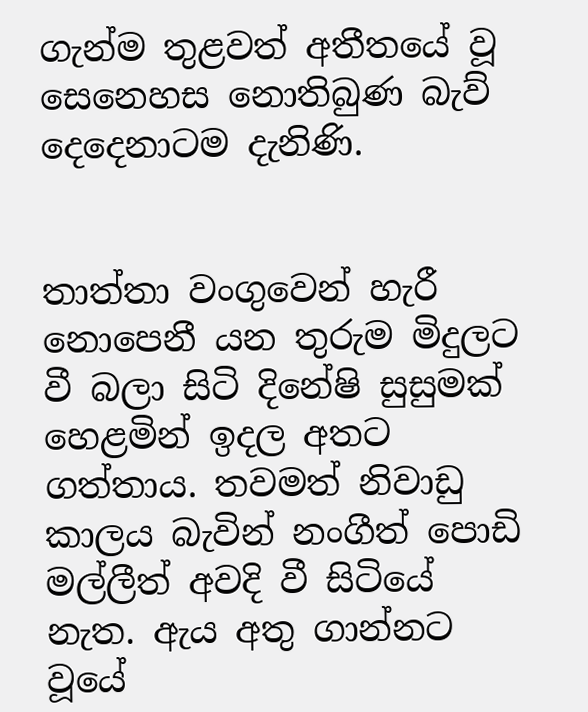ගැන්ම තුළවත් අතීතයේ වූ සෙනෙහස නොතිබුණ බැව් දෙදෙනාටම දැනිණි.


තාත්තා වංගුවෙන් හැරී නොපෙනී යන තුරුම මිදුලට වී බලා සිටි දිනේෂි සුසුමක් හෙළමින් ඉදල අතට ගත්තාය. තවමත් නිවාඩු කාලය බැවින් නංගීත් පොඩි මල්ලීත් අවදි වී සිටියේ නැත. ඇය අතු ගාන්නට වූයේ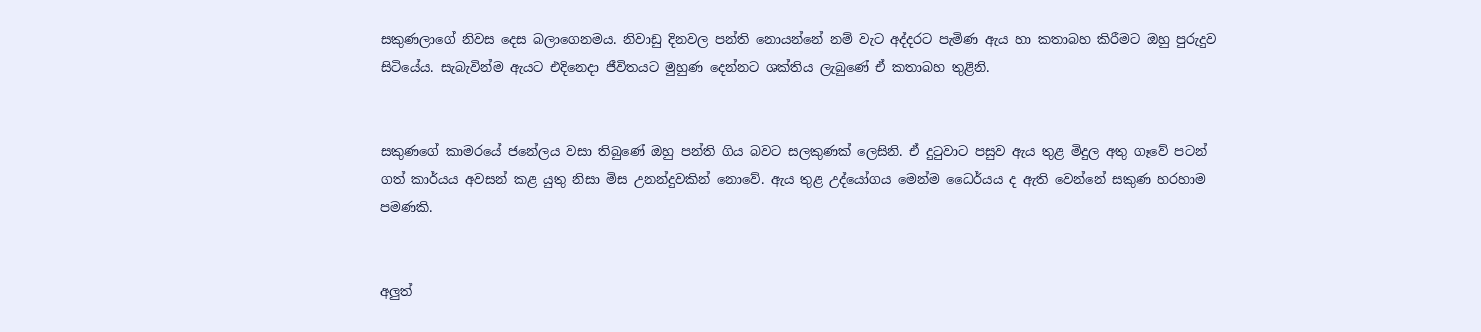සකුණලාගේ නිවස දෙස බලාගෙනමය. නිවාඩු දිනවල පන්ති නොයන්නේ නම් වැට අද්දරට පැමිණ ඇය හා කතාබහ කිරීමට ඔහු පුරුදුව සිටියේය. සැබැවින්ම ඇයට එදිනෙදා ජීවිතයට මුහුණ දෙන්නට ශක්තිය ලැබුණේ ඒ කතාබහ තුළිනි.


සකුණගේ කාමරයේ ජනේලය වසා තිබුණේ ඔහු පන්ති ගිය බවට සලකුණක් ලෙසිනි. ඒ දුටුවාට පසුව ඇය තුළ මිදුල අතු ගෑවේ පටන් ගත් කාර්යය අවසන් කළ යුතු නිසා මිස උනන්දුවකින් නොවේ. ඇය තුළ උද්යෝගය මෙන්ම ධෛර්යය ද ඇති වෙන්නේ සකුණ හරහාම පමණකි.


අලු‍ත්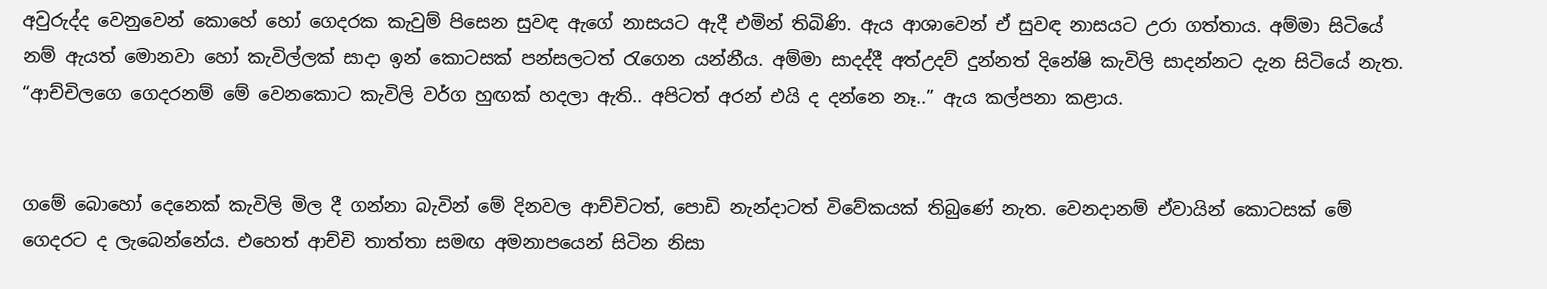අවුරුද්ද වෙනුවෙන් කොහේ හෝ ගෙදරක කැවුම් පිසෙන සුවඳ ඇගේ නාසයට ඇදී එමින් තිබිණි. ඇය ආශාවෙන් ඒ සුවඳ නාසයට උරා ගත්තාය. අම්මා සිටියේ නම් ඇයත් මොනවා හෝ කැවිල්ලක් සාදා ඉන් කොටසක් පන්සලටත් රැගෙන යන්නීය. අම්මා සාදද්දී අත්උදව් දුන්නත් දිනේෂි කැවිලි සාදන්නට දැන සිටියේ නැත.
“ආච්චිලගෙ ගෙදරනම් මේ වෙනකොට කැවිලි වර්ග හුඟක් හදලා ඇති.. අපිටත් අරන් එයි ද දන්නෙ නෑ..” ඇය කල්පනා කළාය.


ගමේ බොහෝ දෙනෙක් කැවිලි මිල දී ගන්නා බැවින් මේ දිනවල ආච්චිටත්, පොඩි නැන්දාටත් විවේකයක් තිබුණේ නැත. වෙනදානම් ඒවායින් කොටසක් මේ ගෙදරට ද ලැබෙන්නේය. එහෙත් ආච්චි තාත්තා සමඟ අමනාපයෙන් සිටින නිසා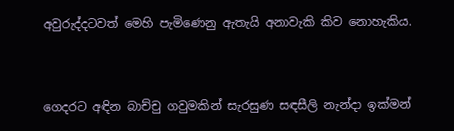අවුරුද්දටවත් මෙහි පැමිණෙනු ඇතැයි අනාවැකි කිව නොහැකිය.


ගෙදරට අඳින බාච්චු ගවුමකින් සැරසුණ සඳසීලි නැන්දා ඉක්මන්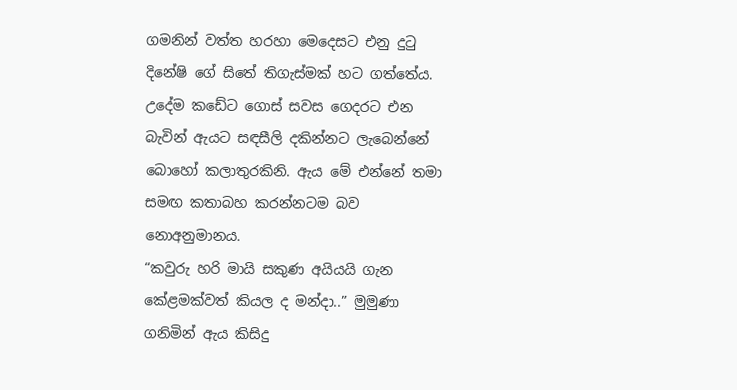ගමනින් වත්ත හරහා මෙදෙසට එනු දුටු දිනේෂි ගේ සිතේ තිගැස්මක් හට ගත්තේය. උදේම කඩේට ගොස් සවස ගෙදරට එන බැවින් ඇයට සඳසීලි දකින්නට ලැබෙන්නේ බොහෝ කලාතුරකිනි. ඇය මේ එන්නේ තමා සමඟ කතාබහ කරන්නටම බව නොඅනුමානය.
“කවුරු හරි මායි සකුණ අයියයි ගැන කේළමක්වත් කියල ද මන්දා..” මුමුණා ගනිමින් ඇය කිසිදු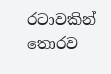රටාවකින් තොරව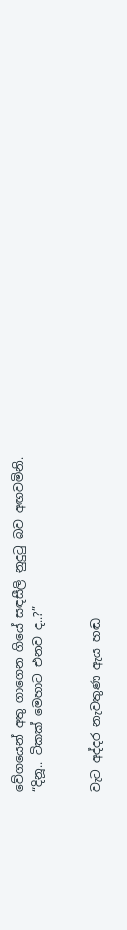වේගයෙන් අතු ගාගෙන ගියේ සඳසීලි නුදුටු බව අඟවමිනි.
“දිනූ.. ටිකක් මෙහාට එනව ද..?”


වැට අද්දර නැවතුණ ඇය හඬ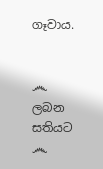ගෑවාය.


෴ ලබන සතියට ෴